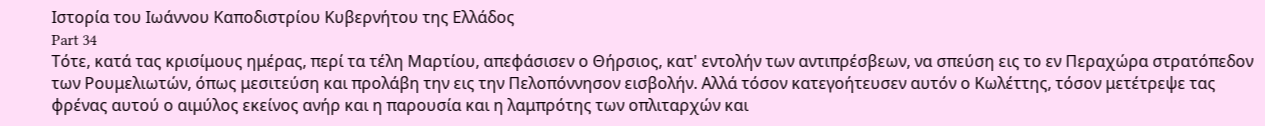Ιστορία του Ιωάννου Καποδιστρίου Κυβερνήτου της Ελλάδος
Part 34
Τότε, κατά τας κρισίμους ημέρας, περί τα τέλη Μαρτίου, απεφάσισεν ο Θήρσιος, κατ' εντολήν των αντιπρέσβεων, να σπεύση εις το εν Περαχώρα στρατόπεδον των Ρουμελιωτών, όπως μεσιτεύση και προλάβη την εις την Πελοπόννησον εισβολήν. Αλλά τόσον κατεγοήτευσεν αυτόν ο Κωλέττης, τόσον μετέτρεψε τας φρένας αυτού ο αιμύλος εκείνος ανήρ και η παρουσία και η λαμπρότης των οπλιταρχών και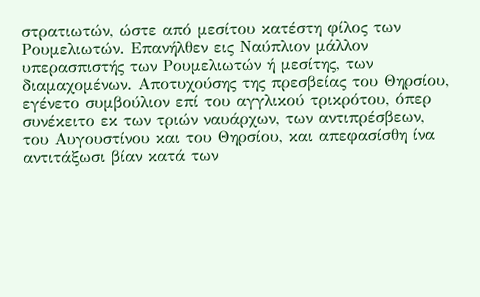στρατιωτών, ώστε από μεσίτου κατέστη φίλος των Ρουμελιωτών. Επανήλθεν εις Ναύπλιον μάλλον υπερασπιστής των Ρουμελιωτών ή μεσίτης, των διαμαχομένων. Αποτυχούσης της πρεσβείας του Θηρσίου, εγένετο συμβούλιον επί του αγγλικού τρικρότου, όπερ συνέκειτο εκ των τριών ναυάρχων, των αντιπρέσβεων, του Αυγουστίνου και του Θηρσίου, και απεφασίσθη ίνα αντιτάξωσι βίαν κατά των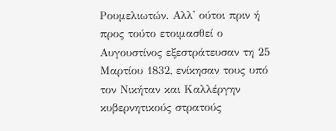Ρουμελιωτών. Αλλ' ούτοι πριν ή προς τούτο ετοιμασθεί ο Αυγουστίνος εξεστράτευσαν τη 25 Μαρτίου 1832, ενίκησαν τους υπό τον Νικήταν και Καλλέργην κυβερνητικούς στρατούς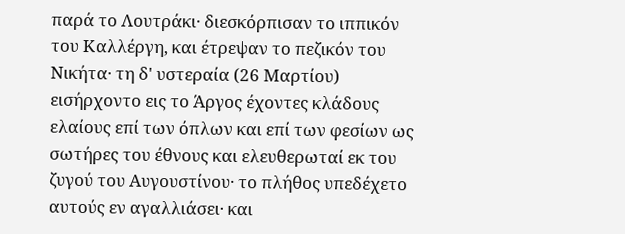παρά το Λουτράκι· διεσκόρπισαν το ιππικόν του Καλλέργη, και έτρεψαν το πεζικόν του Νικήτα· τη δ' υστεραία (26 Μαρτίου) εισήρχοντο εις το Άργος έχοντες κλάδους ελαίους επί των όπλων και επί των φεσίων ως σωτήρες του έθνους και ελευθερωταί εκ του ζυγού του Αυγουστίνου· το πλήθος υπεδέχετο αυτούς εν αγαλλιάσει· και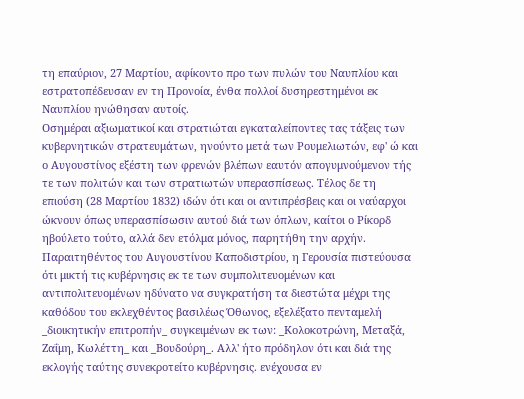τη επαύριον, 27 Μαρτίου, αφίκοντο προ των πυλών του Ναυπλίου και εστρατοπέδευσαν εν τη Προνοία, ένθα πολλοί δυσηρεστημένοι εκ Ναυπλίου ηνώθησαν αυτοίς.
Οσημέραι αξιωματικοί και στρατιώται εγκαταλείποντες τας τάξεις των κυβερνητικών στρατευμάτων, ηνούντο μετά των Ρουμελιωτών, εφ' ώ και ο Αυγουστίνος εξέστη των φρενών βλέπων εαυτόν απογυμνούμενον τής τε των πολιτών και των στρατιωτών υπερασπίσεως. Τέλος δε τη επιούση (28 Μαρτίου 1832) ιδών ότι και οι αντιπρέσβεις και οι ναύαρχοι ώκνουν όπως υπερασπίσωσιν αυτού διά των όπλων, καίτοι ο Ρίκορδ ηβούλετο τούτο, αλλά δεν ετόλμα μόνος, παρητήθη την αρχήν.
Παραιτηθέντος του Αυγουστίνου Καποδιστρίου, η Γερουσία πιστεύουσα ότι μικτή τις κυβέρνησις εκ τε των συμπολιτευομένων και αντιπολιτευομένων ηδύνατο να συγκρατήση τα διεστώτα μέχρι της καθόδου του εκλεχθέντος βασιλέως Όθωνος, εξελέξατο πενταμελή _διοικητικήν επιτροπήν_ συγκειμένων εκ των: _Κολοκοτρώνη, Μεταξά, Ζαΐμη, Κωλέττη_ και _Βουδούρη_. Αλλ' ήτο πρόδηλον ότι και διά της εκλογής ταύτης συνεκροτείτο κυβέρνησις. ενέχουσα εν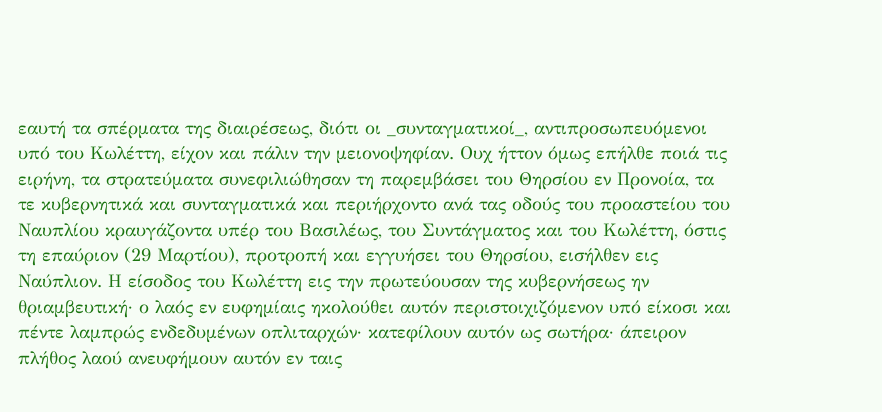εαυτή τα σπέρματα της διαιρέσεως, διότι οι _συνταγματικοί_, αντιπροσωπευόμενοι υπό του Κωλέττη, είχον και πάλιν την μειονοψηφίαν. Ουχ ήττον όμως επήλθε ποιά τις ειρήνη, τα στρατεύματα συνεφιλιώθησαν τη παρεμβάσει του Θηρσίου εν Προνοία, τα τε κυβερνητικά και συνταγματικά και περιήρχοντο ανά τας οδούς του προαστείου του Ναυπλίου κραυγάζοντα υπέρ του Βασιλέως, του Συντάγματος και του Κωλέττη, όστις τη επαύριον (29 Μαρτίου), προτροπή και εγγυήσει του Θηρσίου, εισήλθεν εις Ναύπλιον. Η είσοδος του Κωλέττη εις την πρωτεύουσαν της κυβερνήσεως ην θριαμβευτική· ο λαός εν ευφημίαις ηκολούθει αυτόν περιστοιχιζόμενον υπό είκοσι και πέντε λαμπρώς ενδεδυμένων οπλιταρχών· κατεφίλουν αυτόν ως σωτήρα· άπειρον πλήθος λαού ανευφήμουν αυτόν εν ταις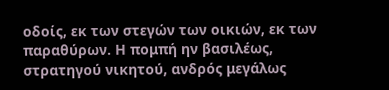οδοίς, εκ των στεγών των οικιών, εκ των παραθύρων. Η πομπή ην βασιλέως, στρατηγού νικητού, ανδρός μεγάλως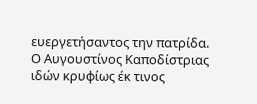ευεργετήσαντος την πατρίδα. Ο Αυγουστίνος Καποδίστριας ιδών κρυφίως έκ τινος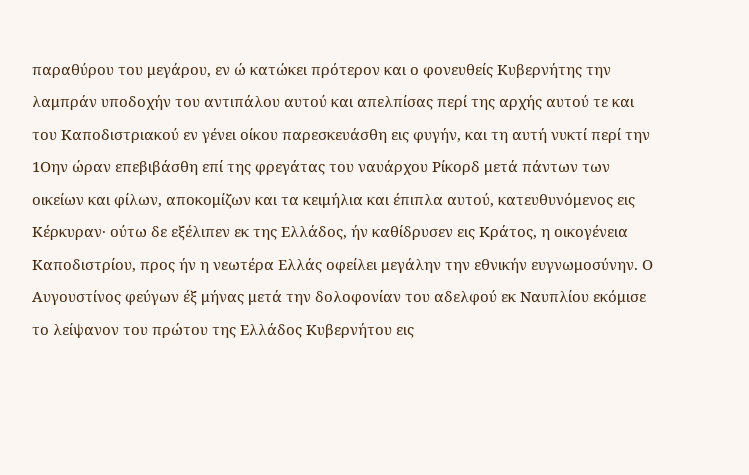παραθύρου του μεγάρου, εν ώ κατώκει πρότερον και ο φονευθείς Κυβερνήτης την λαμπράν υποδοχήν του αντιπάλου αυτού και απελπίσας περί της αρχής αυτού τε και του Καποδιστριακού εν γένει οίκου παρεσκευάσθη εις φυγήν, και τη αυτή νυκτί περί την 1Οην ώραν επεβιβάσθη επί της φρεγάτας του ναυάρχου Ρίκορδ μετά πάντων των οικείων και φίλων, αποκομίζων και τα κειμήλια και έπιπλα αυτού, κατευθυνόμενος εις Κέρκυραν· ούτω δε εξέλιπεν εκ της Ελλάδος, ήν καθίδρυσεν εις Κράτος, η οικογένεια Καποδιστρίου, προς ήν η νεωτέρα Ελλάς οφείλει μεγάλην την εθνικήν ευγνωμοσύνην. Ο Αυγουστίνος φεύγων έξ μήνας μετά την δολοφονίαν του αδελφού εκ Ναυπλίου εκόμισε το λείψανον του πρώτου της Ελλάδος Κυβερνήτου εις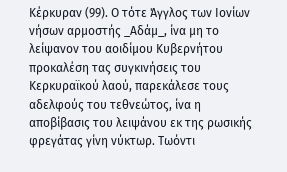Κέρκυραν (99). Ο τότε Άγγλος των Ιονίων νήσων αρμοστής _Αδάμ_, ίνα μη το λείψανον του αοιδίμου Κυβερνήτου προκαλέση τας συγκινήσεις του Κερκυραϊκού λαού, παρεκάλεσε τους αδελφούς του τεθνεώτος, ίνα η αποβίβασις του λειψάνου εκ της ρωσικής φρεγάτας γίνη νύκτωρ. Τωόντι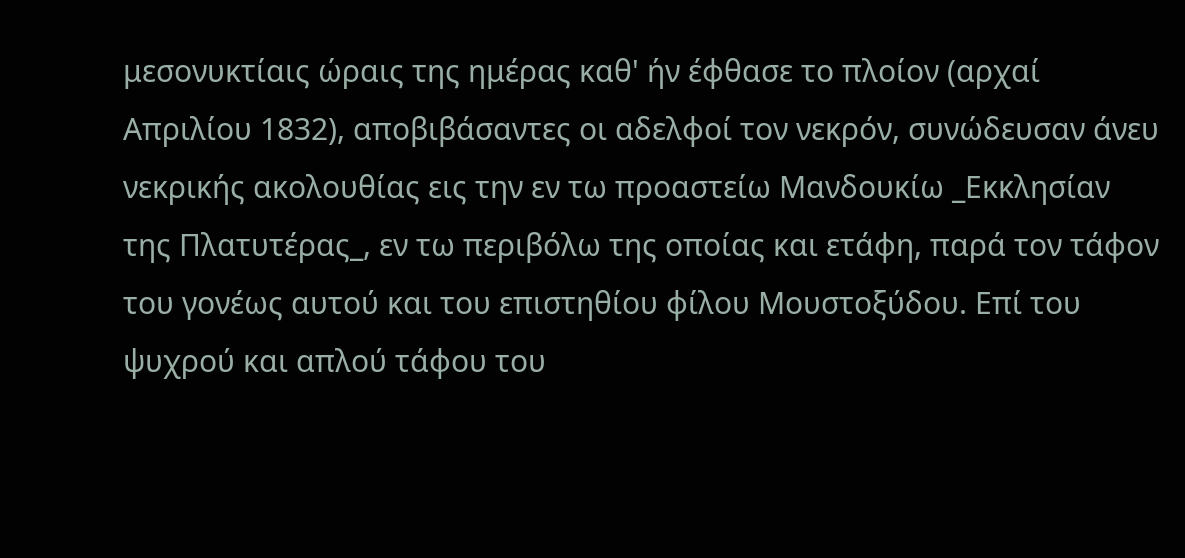μεσονυκτίαις ώραις της ημέρας καθ' ήν έφθασε το πλοίον (αρχαί Απριλίου 1832), αποβιβάσαντες οι αδελφοί τον νεκρόν, συνώδευσαν άνευ νεκρικής ακολουθίας εις την εν τω προαστείω Μανδουκίω _Εκκλησίαν της Πλατυτέρας_, εν τω περιβόλω της οποίας και ετάφη, παρά τον τάφον του γονέως αυτού και του επιστηθίου φίλου Μουστοξύδου. Επί του ψυχρού και απλού τάφου του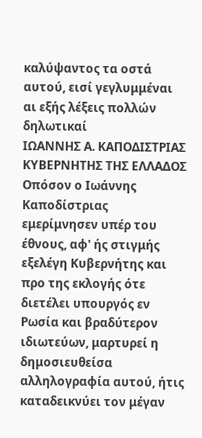καλύψαντος τα οστά αυτού, εισί γεγλυμμέναι αι εξής λέξεις πολλών δηλωτικαί
ΙΩΑΝΝΗΣ Α. ΚΑΠΟΔΙΣΤΡΙΑΣ
ΚΥΒΕΡΝΗΤΗΣ ΤΗΣ ΕΛΛΑΔΟΣ
Οπόσον ο Ιωάννης Καποδίστριας εμερίμνησεν υπέρ του έθνους, αφ' ής στιγμής εξελέγη Κυβερνήτης και προ της εκλογής ότε διετέλει υπουργός εν Ρωσία και βραδύτερον ιδιωτεύων, μαρτυρεί η δημοσιευθείσα αλληλογραφία αυτού, ήτις καταδεικνύει τον μέγαν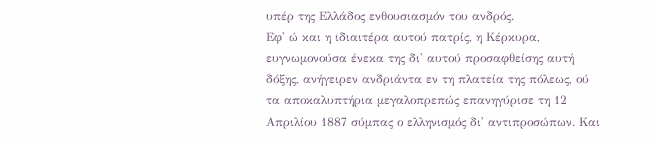υπέρ της Ελλάδος ενθουσιασμόν του ανδρός.
Εφ' ώ και η ιδιαιτέρα αυτού πατρίς, η Κέρκυρα, ευγνωμονούσα ένεκα της δι' αυτού προσαφθείσης αυτή δόξης, ανήγειρεν ανδριάντα εν τη πλατεία της πόλεως, ού τα αποκαλυπτήρια μεγαλοπρεπώς επανηγύρισε τη 12 Απριλίου 1887 σύμπας ο ελληνισμός δι' αντιπροσώπων. Και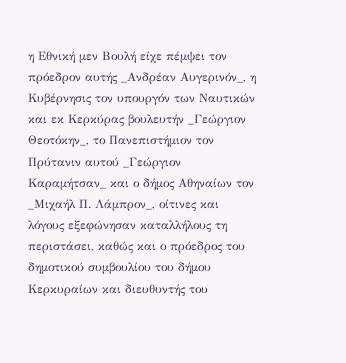η Εθνική μεν Βουλή είχε πέμψει τον πρόεδρον αυτής _Ανδρέαν Αυγερινόν_, η Κυβέρνησις τον υπουργόν των Ναυτικών και εκ Κερκύρας βουλευτήν _Γεώργιον Θεοτόκην_, το Πανεπιστήμιον τον Πρύτανιν αυτού _Γεώργιον Καραμήτσαν_ και ο δήμος Αθηναίων τον _Μιχαήλ Π. Λάμπρον_, οίτινες και λόγους εξεφώνησαν καταλλήλους τη περιστάσει, καθώς και ο πρόεδρος του δημοτικού συμβουλίου του δήμου Κερκυραίων και διευθυντής του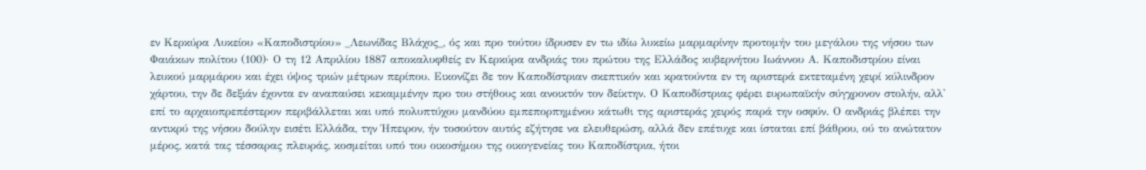εν Κερκύρα Λυκείου «Καποδιστρίου» _Λεωνίδας Βλάχος_, ός και προ τούτου ίδρυσεν εν τω ιδίω λυκείω μαρμαρίνην προτομήν του μεγάλου της νήσου των Φαιάκων πολίτου (100)· Ο τη 12 Απριλίου 1887 αποκαλυφθείς εν Κερκύρα ανδριάς του πρώτου της Ελλάδος κυβερνήτου Ιωάννου Α. Καποδιστρίου είναι λευκού μαρμάρου και έχει ύψος τριών μέτρων περίπου. Εικονίζει δε τον Καποδίστριαν σκεπτικόν και κρατούντα εν τη αριστερά εκτεταμένη χειρί κύλινδρον χάρτου, την δε δεξιάν έχοντα εν αναπαύσει κεκαμμένην προ του στήθους και ανοικτόν τον δείκτην. Ο Καποδίστριας φέρει ευρωπαϊκήν σύγχρονον στολήν, αλλ' επί το αρχαιοπρεπέστερον περιβάλλεται και υπό πολυπτύχου μανδύου εμπεπορπημένου κάτωθι της αριστεράς χειρός παρά την οσφύν. Ο ανδριάς βλέπει την αντικρύ της νήσου δούλην εισέτι Ελλάδα, την Ήπειρον, ήν τοσούτον αυτός εζήτησε να ελευθερώση, αλλά δεν επέτυχε και ίσταται επί βάθρου, ού το ανώτατον μέρος, κατά τας τέσσαρας πλευράς, κοσμείται υπό του οικοσήμου της οικογενείας του Καποδίστρια, ήτοι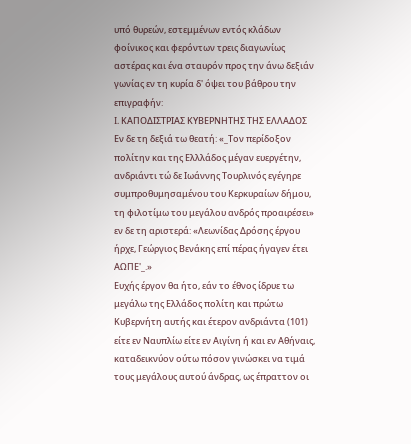υπό θυρεών, εστεμμένων εντός κλάδων φοίνικος και φερόντων τρεις διαγωνίως αστέρας και ένα σταυρόν προς την άνω δεξιάν γωνίας εν τη κυρία δ' όψει του βάθρου την επιγραφήν:
I. ΚΑΠΟΔΙΣΤΡΙΑΣ ΚΥΒΕΡΝΗΤΗΣ ΤΗΣ ΕΛΛΑΔΟΣ
Εν δε τη δεξιά τω θεατή: «_Τον περίδοξον πολίτην και της Ελλλάδος μέγαν ευεργέτην, ανδριάντι τώ δε Ιωάννης Τουρλινός εγέγηρε συμπροθυμησαμένου του Κερκυραίων δήμου, τη φιλοτίμω του μεγάλου ανδρός προαιρέσει» εν δε τη αριστερά: «Λεωνίδας Δρόσης έργου ήρχε, Γεώργιος Βενάκης επί πέρας ήγαγεν έτει ΑΩΠΕ'_.»
Ευχής έργον θα ήτο, εάν το έθνος ίδρυε τω μεγάλω της Ελλάδος πολίτη και πρώτω Κυβερνήτη αυτής και έτερον ανδριάντα (101) είτε εν Ναυπλίω είτε εν Αιγίνη ή και εν Αθήναις, καταδεικνύον ούτω πόσον γινώσκει να τιμά τους μεγάλους αυτού άνδρας, ως έπραττον οι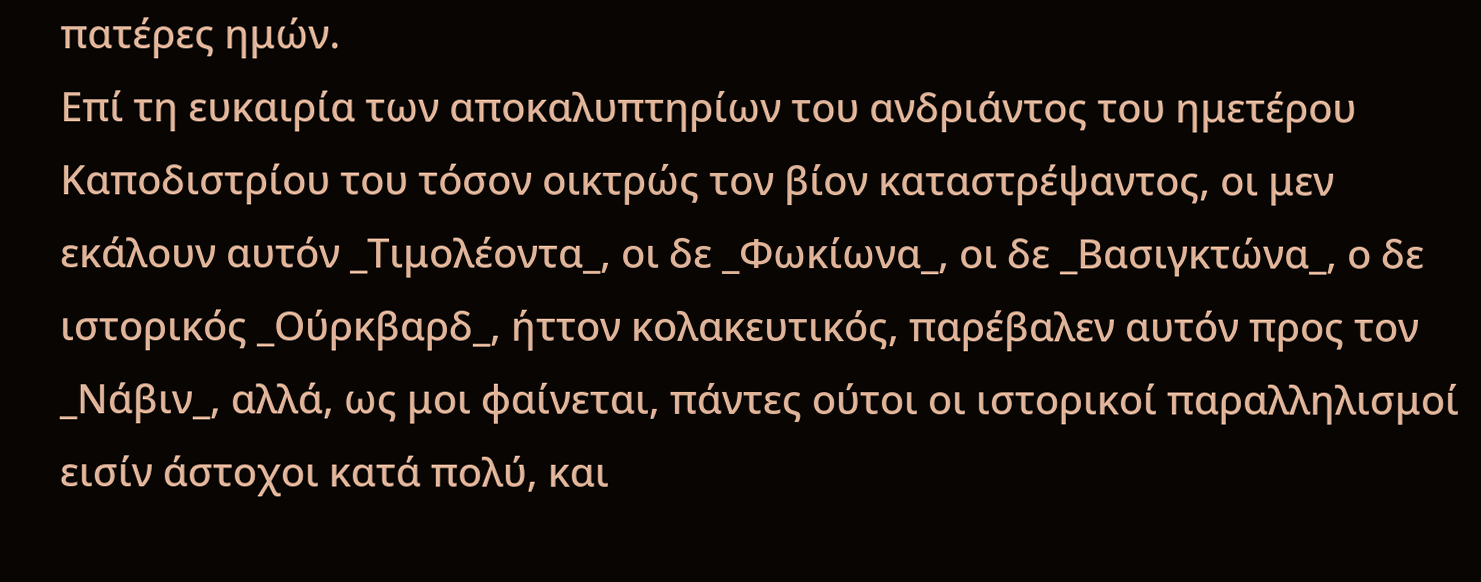πατέρες ημών.
Επί τη ευκαιρία των αποκαλυπτηρίων του ανδριάντος του ημετέρου Καποδιστρίου του τόσον οικτρώς τον βίον καταστρέψαντος, οι μεν εκάλουν αυτόν _Τιμολέοντα_, οι δε _Φωκίωνα_, οι δε _Βασιγκτώνα_, ο δε ιστορικός _Ούρκβαρδ_, ήττον κολακευτικός, παρέβαλεν αυτόν προς τον _Νάβιν_, αλλά, ως μοι φαίνεται, πάντες ούτοι οι ιστορικοί παραλληλισμοί εισίν άστοχοι κατά πολύ, και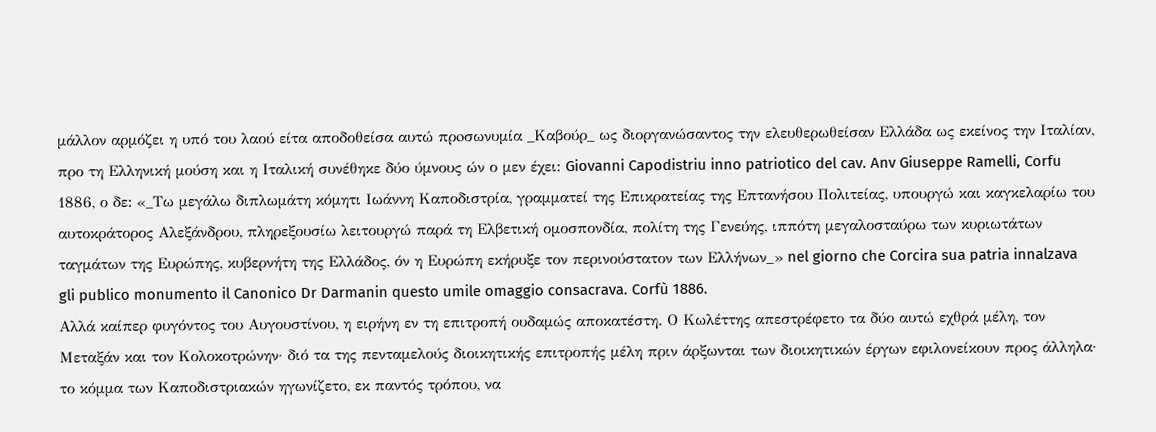μάλλον αρμόζει η υπό του λαού είτα αποδοθείσα αυτώ πρoσωνυμία _Καβούρ_ ως διοργανώσαντος την ελευθερωθείσαν Ελλάδα ως εκείνος την Ιταλίαν, προ τη Ελληνική μούση και η Ιταλική συνέθηκε δύο ύμνους ών ο μεν έχει: Giovanni Capodistriu inno patriotico del cav. Anv Giuseppe Ramelli, Corfu 1886, ο δε: «_Τω μεγάλω διπλωμάτη κόμητι Ιωάννη Καποδιστρία, γραμματεί της Επικρατείας της Επτανήσου Πολιτείας, υπουργώ και καγκελαρίω του αυτοκράτορος Αλεξάνδρου, πληρεξουσίω λειτουργώ παρά τη Ελβετική ομοσπονδία, πολίτη της Γενεύης, ιππότη μεγαλοσταύρω των κυριωτάτων ταγμάτων της Ευρώπης, κυβερνήτη της Ελλάδος, όν η Ευρώπη εκήρυξε τον περινούστατον των Ελλήνων_» nel giorno che Corcira sua patria innalzava gli publico monumento il Canonico Dr Darmanin questo umile omaggio consacrava. Corfù 1886.
Αλλά καίπερ φυγόντος του Αυγουστίνου, η ειρήνη εν τη επιτροπή ουδαμώς αποκατέστη. Ο Κωλέττης απεστρέφετο τα δύο αυτώ εχθρά μέλη, τον Μεταξάν και τον Κολοκοτρώνην· διό τα της πενταμελούς διοικητικής επιτροπής μέλη πριν άρξωνται των διοικητικών έργων εφιλονείκουν προς άλληλα· το κόμμα των Καποδιστριακών ηγωνίζετο, εκ παντός τρόπου, να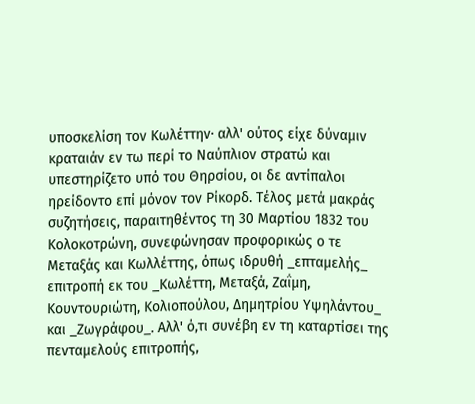υποσκελίση τον Κωλέττην· αλλ' ούτος είχε δύναμιν κραταιάν εν τω περί το Ναύπλιον στρατώ και υπεστηρίζετο υπό του Θηρσίου, οι δε αντίπαλοι ηρείδοντο επί μόνον τον Ρίκορδ. Τέλος μετά μακράς συζητήσεις, παραιτηθέντος τη 30 Μαρτίου 1832 του Κολοκοτρώνη, συνεφώνησαν προφορικώς ο τε Μεταξάς και Κωλλέττης, όπως ιδρυθή _επταμελής_ επιτροπή εκ του _Κωλέττη, Μεταξά, Ζαΐμη, Κουντουριώτη, Κολιοπούλου, Δημητρίου Υψηλάντου_ και _Ζωγράφου_. Αλλ' ό,τι συνέβη εν τη καταρτίσει της πενταμελούς επιτροπής,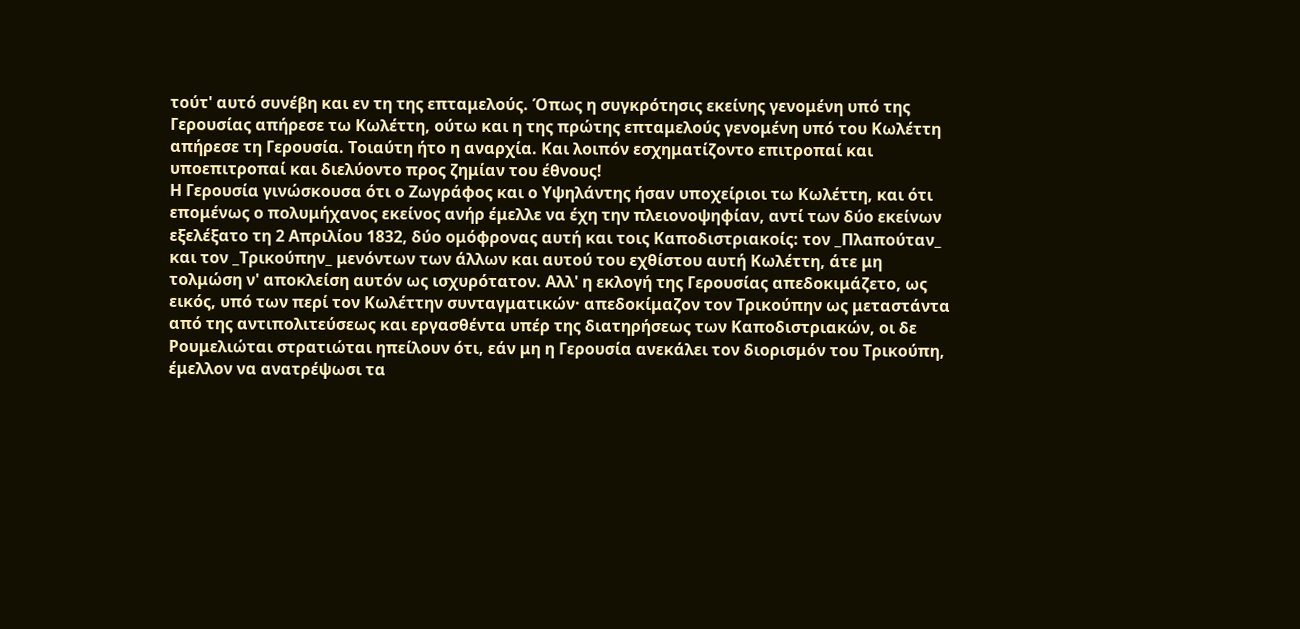τούτ' αυτό συνέβη και εν τη της επταμελούς. Όπως η συγκρότησις εκείνης γενομένη υπό της Γερουσίας απήρεσε τω Κωλέττη, ούτω και η της πρώτης επταμελούς γενομένη υπό του Κωλέττη απήρεσε τη Γερουσία. Τοιαύτη ήτο η αναρχία. Και λοιπόν εσχηματίζοντο επιτροπαί και υποεπιτροπαί και διελύοντο προς ζημίαν του έθνους!
Η Γερουσία γινώσκουσα ότι ο Ζωγράφος και ο Υψηλάντης ήσαν υποχείριοι τω Κωλέττη, και ότι επομένως ο πολυμήχανος εκείνος ανήρ έμελλε να έχη την πλειονοψηφίαν, αντί των δύο εκείνων εξελέξατο τη 2 Απριλίου 1832, δύο ομόφρονας αυτή και τοις Καποδιστριακοίς: τον _Πλαπούταν_ και τον _Τρικούπην_ μενόντων των άλλων και αυτού του εχθίστου αυτή Κωλέττη, άτε μη τολμώση ν' αποκλείση αυτόν ως ισχυρότατον. Αλλ' η εκλογή της Γερουσίας απεδοκιμάζετο, ως εικός, υπό των περί τον Κωλέττην συνταγματικών· απεδοκίμαζον τον Τρικούπην ως μεταστάντα από της αντιπολιτεύσεως και εργασθέντα υπέρ της διατηρήσεως των Καποδιστριακών, οι δε Ρουμελιώται στρατιώται ηπείλουν ότι, εάν μη η Γερουσία ανεκάλει τον διορισμόν του Τρικούπη, έμελλον να ανατρέψωσι τα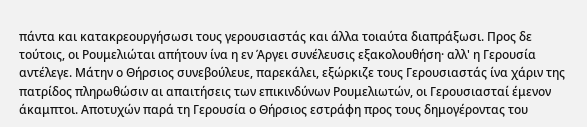πάντα και κατακρεουργήσωσι τους γερουσιαστάς και άλλα τοιαύτα διαπράξωσι. Προς δε τούτοις, οι Ρουμελιώται απήτουν ίνα η εν Άργει συνέλευσις εξακολουθήση· αλλ' η Γερουσία αντέλεγε. Μάτην ο Θήρσιος συνεβούλευε, παρεκάλει, εξώρκιζε τους Γερουσιαστάς ίνα χάριν της πατρίδος πληρωθώσιν αι απαιτήσεις των επικινδύνων Ρουμελιωτών, οι Γερουσιασταί έμενον άκαμπτοι. Αποτυχών παρά τη Γερουσία ο Θήρσιος εστράφη προς τους δημογέροντας του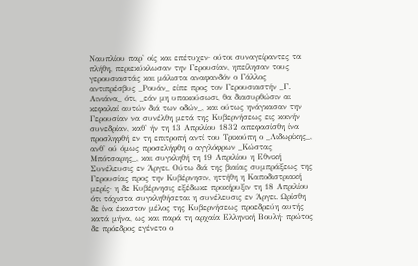Ναυπλίου παρ' οίς και επέτυχεν· ούτοι συναγείραντες τα πλήθη, περιεκύκλωσαν την Γερουσίαν, ηπείλησαν τους γερουσιαστάς και μάλιστα αναφανδόν ο Γάλλος αντιπρέσβυς _Ρουάν_ είπε προς τον Γερουσιαστήν _Γ. Αινιάνα_ ότι, _εάν μη υπακούσωσι, θα διασυρθώσιν αι κεφαλαί αυτών διά των οδών_, και ούτως ηνάγκασαν την Γερουσίαν να συνέλθη μετά της Κυβερνήσεως εις κοινήν συνεδρίαν, καθ' ήν τη 13 Απριλίου 1832 απεφασίσθη ίνα προσληφθή εν τη επιτροπή αντί του Τρικούπη ο _Λιδωρίκης_, ανθ' ού όμως προσελήφθη ο αγγλόφρων _Κώστας Μπότσαρης_, και συγκληθή τη 19 Απριλίου η Εθνική Συνέλευσις εν Άργει. Ούτω διά της βιαίας συμπράξεως της Γερουσίας προς την Κυβέρνησιν, ηττήθη η Καποδιστριακή μερίς· η δε Κυβέρνησις εξέδωκε προκήρυξιν τη 18 Απριλίου ότι τάχιστα συγκληθήσεται η συνέλευσις εν Άργει. Ωρίσθη δε ίνα έκαστον μέλος της Κυβερνήσεως προεδρεύη αυτής κατά μήνα, ως και παρά τη αρχαία Ελληνική Βουλή· πρώτος δε πρόεδρος εγένετο ο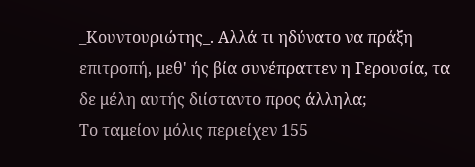_Κουντουριώτης_. Αλλά τι ηδύνατο να πράξη επιτροπή, μεθ' ής βία συνέπραττεν η Γερουσία, τα δε μέλη αυτής διίσταντο προς άλληλα;
Το ταμείον μόλις περιείχεν 155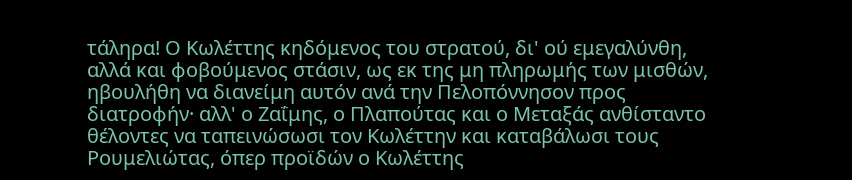τάληρα! Ο Κωλέττης κηδόμενος του στρατού, δι' ού εμεγαλύνθη, αλλά και φοβούμενος στάσιν, ως εκ της μη πληρωμής των μισθών, ηβουλήθη να διανείμη αυτόν ανά την Πελοπόννησον προς διατροφήν· αλλ' ο Ζαΐμης, ο Πλαπούτας και ο Μεταξάς ανθίσταντο θέλοντες να ταπεινώσωσι τον Κωλέττην και καταβάλωσι τους Ρουμελιώτας, όπερ προϊδών ο Κωλέττης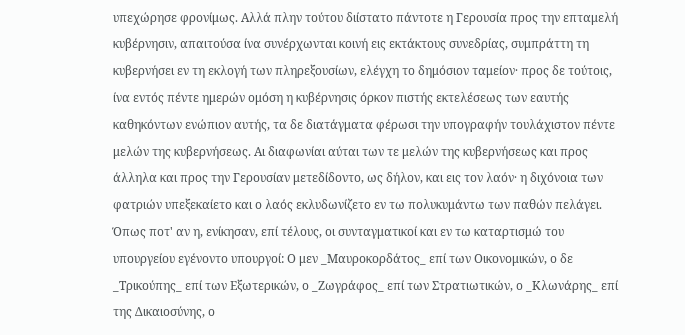υπεχώρησε φρονίμως. Αλλά πλην τούτου διίστατο πάντοτε η Γερουσία προς την επταμελή κυβέρνησιν, απαιτούσα ίνα συνέρχωνται κοινή εις εκτάκτους συνεδρίας, συμπράττη τη κυβερνήσει εν τη εκλογή των πληρεξουσίων, ελέγχη το δημόσιον ταμείον· προς δε τούτοις, ίνα εντός πέντε ημερών ομόση η κυβέρνησις όρκον πιστής εκτελέσεως των εαυτής καθηκόντων ενώπιον αυτής, τα δε διατάγματα φέρωσι την υπογραφήν τουλάχιστον πέντε μελών της κυβερνήσεως. Αι διαφωνίαι αύται των τε μελών της κυβερνήσεως και προς άλληλα και προς την Γερουσίαν μετεδίδοντο, ως δήλον, και εις τον λαόν· η διχόνοια των φατριών υπεξεκαίετο και ο λαός εκλυδωνίζετο εν τω πολυκυμάντω των παθών πελάγει. Όπως ποτ' αν η, ενίκησαν, επί τέλους, οι συνταγματικοί και εν τω καταρτισμώ του υπουργείου εγένοντο υπουργοί: Ο μεν _Μαυροκορδάτος_ επί των Οικονομικών, ο δε _Τρικούπης_ επί των Εξωτερικών, ο _Ζωγράφος_ επί των Στρατιωτικών, ο _Κλωνάρης_ επί της Δικαιοσύνης, ο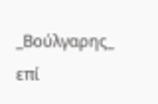_Βούλγαρης_ επί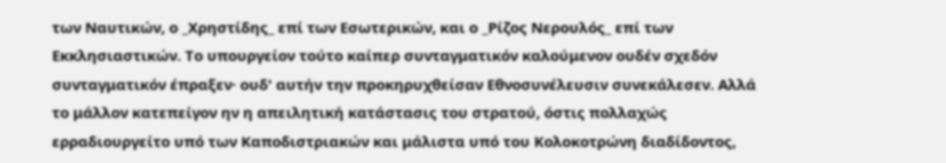των Ναυτικών, ο _Χρηστίδης_ επί των Εσωτερικών, και ο _Ρίζος Νερουλός_ επί των Εκκλησιαστικών. Το υπουργείον τούτο καίπερ συνταγματικόν καλούμενον ουδέν σχεδόν συνταγματικόν έπραξεν· ουδ' αυτήν την προκηρυχθείσαν Εθνοσυνέλευσιν συνεκάλεσεν. Αλλά το μάλλον κατεπείγον ην η απειλητική κατάστασις του στρατού, όστις πολλαχώς ερραδιουργείτο υπό των Καποδιστριακών και μάλιστα υπό του Κολοκοτρώνη διαδίδοντος,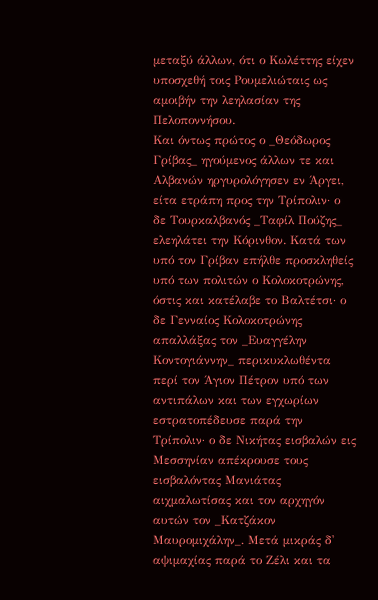μεταξύ άλλων, ότι ο Κωλέττης είχεν υποσχεθή τοις Ρουμελιώταις ως αμοιβήν την λεηλασίαν της Πελοποννήσου.
Και όντως πρώτος ο _Θεόδωρος Γρίβας_ ηγούμενος άλλων τε και Αλβανών ηργυρολόγησεν εν Άργει, είτα ετράπη προς την Τρίπολιν· ο δε Τουρκαλβανός _Ταφίλ Πούζης_ ελεηλάτει την Κόρινθον. Κατά των υπό τον Γρίβαν επήλθε προσκληθείς υπό των πολιτών ο Κολοκοτρώνης, όστις και κατέλαβε το Βαλτέτσι· ο δε Γενναίος Κολοκοτρώνης απαλλάξας τον _Ευαγγέλην Κοντογιάννην_ περικυκλωθέντα περί τον Άγιον Πέτρον υπό των αντιπάλων και των εγχωρίων εστρατοπέδευσε παρά την Τρίπολιν· ο δε Νικήτας εισβαλών εις Μεσσηνίαν απέκρουσε τους εισβαλόντας Μανιάτας αιχμαλωτίσας και τον αρχηγόν αυτών τον _Κατζάκον Μαυρομιχάλην_. Μετά μικράς δ' αψιμαχίας παρά το Ζέλι και τα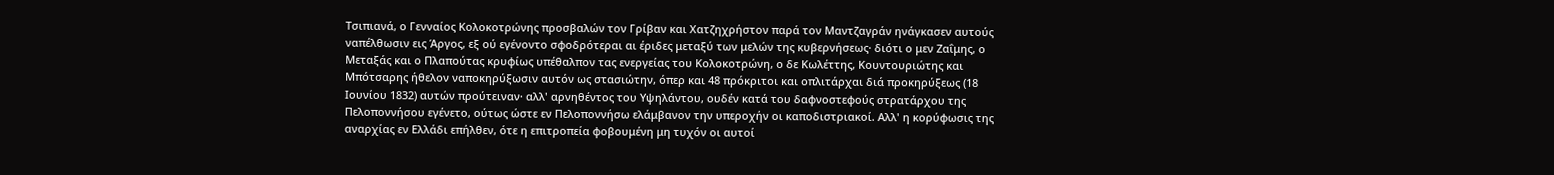Τσιπιανά, ο Γενναίος Κολοκοτρώνης προσβαλών τον Γρίβαν και Χατζηχρήστον παρά τον Μαντζαγράν ηνάγκασεν αυτούς ναπέλθωσιν εις Άργος, εξ ού εγένοντο σφοδρότεραι αι έριδες μεταξύ των μελών της κυβερνήσεως· διότι ο μεν Ζαΐμης, ο Μεταξάς και ο Πλαπούτας κρυφίως υπέθαλπον τας ενεργείας του Κολοκοτρώνη, ο δε Κωλέττης, Κουντουριώτης και Μπότσαρης ήθελον ναποκηρύξωσιν αυτόν ως στασιώτην, όπερ και 48 πρόκριτοι και οπλιτάρχαι διά προκηρύξεως (18 Ιουνίου 1832) αυτών προύτειναν· αλλ' αρνηθέντος του Υψηλάντου, ουδέν κατά του δαφνοστεφούς στρατάρχου της Πελοποννήσου εγένετο, ούτως ώστε εν Πελοποννήσω ελάμβανον την υπεροχήν οι καποδιστριακοί. Αλλ' η κορύφωσις της αναρχίας εν Ελλάδι επήλθεν, ότε η επιτροπεία φοβουμένη μη τυχόν οι αυτοί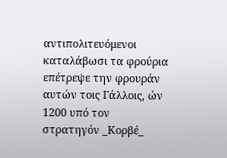αντιπολιτευόμενοι καταλάβωσι τα φρούρια επέτρεψε την φρουράν αυτών τοις Γάλλοις, ών 1200 υπό τον στρατηγόν _Κορβέ_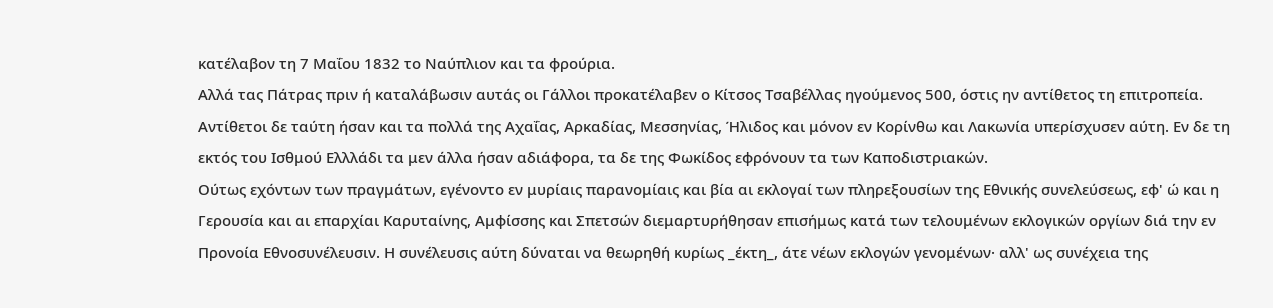κατέλαβον τη 7 Μαΐου 1832 το Ναύπλιον και τα φρούρια.
Αλλά τας Πάτρας πριν ή καταλάβωσιν αυτάς οι Γάλλοι προκατέλαβεν ο Κίτσος Τσαβέλλας ηγούμενος 500, όστις ην αντίθετος τη επιτροπεία. Αντίθετοι δε ταύτη ήσαν και τα πολλά της Αχαΐας, Αρκαδίας, Μεσσηνίας, Ήλιδος και μόνον εν Κορίνθω και Λακωνία υπερίσχυσεν αύτη. Εν δε τη εκτός του Ισθμού Ελλλάδι τα μεν άλλα ήσαν αδιάφορα, τα δε της Φωκίδος εφρόνουν τα των Καποδιστριακών.
Ούτως εχόντων των πραγμάτων, εγένοντο εν μυρίαις παρανομίαις και βία αι εκλογαί των πληρεξουσίων της Εθνικής συνελεύσεως, εφ' ώ και η Γερουσία και αι επαρχίαι Καρυταίνης, Αμφίσσης και Σπετσών διεμαρτυρήθησαν επισήμως κατά των τελουμένων εκλογικών οργίων διά την εν Προνοία Εθνοσυνέλευσιν. Η συνέλευσις αύτη δύναται να θεωρηθή κυρίως _έκτη_, άτε νέων εκλογών γενομένων· αλλ' ως συνέχεια της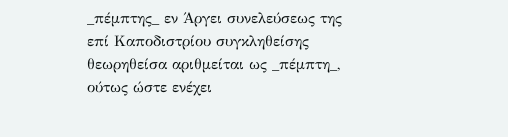_πέμπτης_ εν Άργει συνελεύσεως της επί Καποδιστρίου συγκληθείσης θεωρηθείσα αριθμείται ως _πέμπτη_, ούτως ώστε ενέχει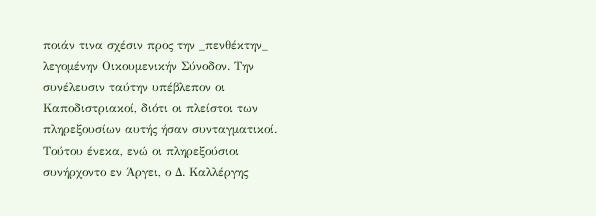ποιάν τινα σχέσιν προς την _πενθέκτην_ λεγομένην Οικουμενικήν Σύνοδον. Την συνέλευσιν ταύτην υπέβλεπον οι Καποδιστριακοί, διότι οι πλείστοι των πληρεξουσίων αυτής ήσαν συνταγματικοί. Τούτου ένεκα, ενώ οι πληρεξούσιοι συνήρχοντο εν Άργει, ο Δ. Καλλέργης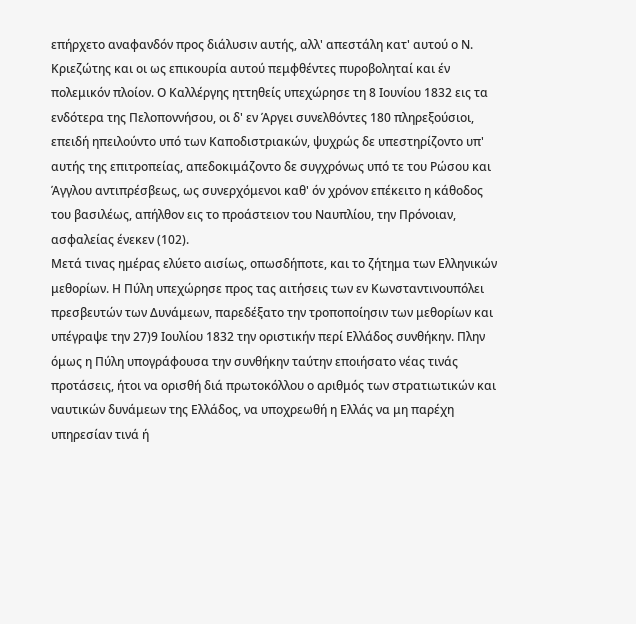επήρχετο αναφανδόν προς διάλυσιν αυτής, αλλ' απεστάλη κατ' αυτού ο Ν. Κριεζώτης και οι ως επικουρία αυτού πεμφθέντες πυροβοληταί και έν πολεμικόν πλοίον. Ο Καλλέργης ηττηθείς υπεχώρησε τη 8 Ιουνίου 1832 εις τα ενδότερα της Πελοποννήσου, οι δ' εν Άργει συνελθόντες 180 πληρεξούσιοι, επειδή ηπειλούντο υπό των Καποδιστριακών, ψυχρώς δε υπεστηρίζοντο υπ' αυτής της επιτροπείας, απεδοκιμάζοντο δε συγχρόνως υπό τε του Ρώσου και Άγγλου αντιπρέσβεως, ως συνερχόμενοι καθ' όν χρόνον επέκειτο η κάθοδος του βασιλέως, απήλθον εις το προάστειον του Ναυπλίου, την Πρόνοιαν, ασφαλείας ένεκεν (102).
Μετά τινας ημέρας ελύετο αισίως, οπωσδήποτε, και το ζήτημα των Ελληνικών μεθορίων. Η Πύλη υπεχώρησε προς τας αιτήσεις των εν Κωνσταντινουπόλει πρεσβευτών των Δυνάμεων, παρεδέξατο την τροποποίησιν των μεθορίων και υπέγραψε την 27)9 Ιουλίου 1832 την οριστικήν περί Ελλάδος συνθήκην. Πλην όμως η Πύλη υπογράφουσα την συνθήκην ταύτην εποιήσατο νέας τινάς προτάσεις, ήτοι να ορισθή διά πρωτοκόλλου ο αριθμός των στρατιωτικών και ναυτικών δυνάμεων της Ελλάδος, να υποχρεωθή η Ελλάς να μη παρέχη υπηρεσίαν τινά ή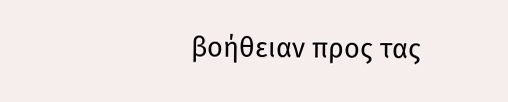βοήθειαν προς τας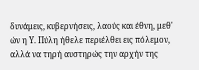δυνάμεις, κυβερνήσεις, λαούς και έθνη, μεθ' ών η Υ. Πύλη ήθελε περιέλθει εις πόλεμον, αλλά να τηρή αυστηρώς την αρχήν της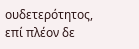ουδετερότητος, επί πλέον δε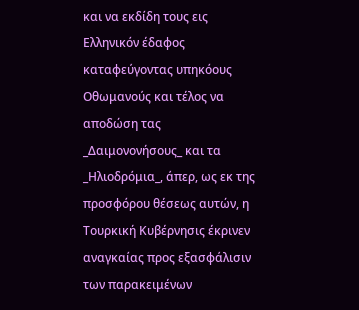και να εκδίδη τους εις Ελληνικόν έδαφος καταφεύγοντας υπηκόους Οθωμανούς και τέλος να αποδώση τας _Δαιμονονήσους_ και τα _Ηλιοδρόμια_, άπερ, ως εκ της προσφόρου θέσεως αυτών, η Τουρκική Κυβέρνησις έκρινεν αναγκαίας προς εξασφάλισιν των παρακειμένων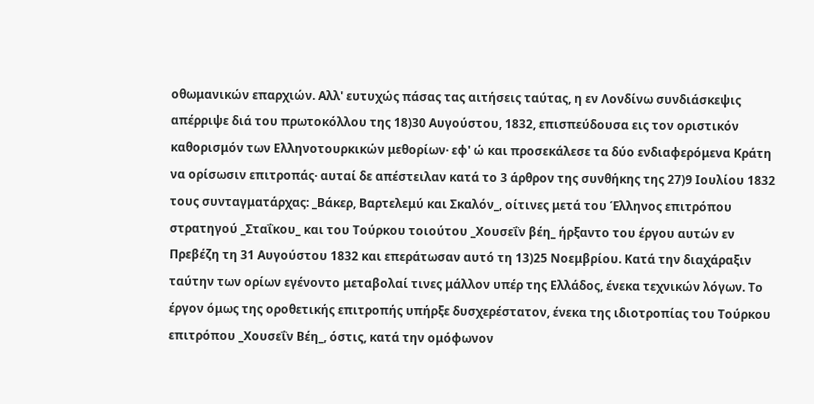οθωμανικών επαρχιών. Αλλ' ευτυχώς πάσας τας αιτήσεις ταύτας, η εν Λονδίνω συνδιάσκεψις απέρριψε διά του πρωτοκόλλου της 18)30 Αυγούστου, 1832, επισπεύδουσα εις τον οριστικόν καθορισμόν των Ελληνοτουρκικών μεθορίων· εφ' ώ και προσεκάλεσε τα δύο ενδιαφερόμενα Κράτη να ορίσωσιν επιτροπάς· αυταί δε απέστειλαν κατά το 3 άρθρον της συνθήκης της 27)9 Ιουλίου 1832 τους συνταγματάρχας: _Βάκερ, Βαρτελεμύ και Σκαλόν_, οίτινες μετά του Έλληνος επιτρόπου στρατηγού _Σταΐκου_ και του Τούρκου τοιούτου _Χουσεΐν βέη_ ήρξαντο του έργου αυτών εν Πρεβέζη τη 31 Αυγούστου 1832 και επεράτωσαν αυτό τη 13)25 Νοεμβρίου. Κατά την διαχάραξιν ταύτην των ορίων εγένοντο μεταβολαί τινες μάλλον υπέρ της Ελλάδος, ένεκα τεχνικών λόγων. Το έργον όμως της οροθετικής επιτροπής υπήρξε δυσχερέστατον, ένεκα της ιδιοτροπίας του Τούρκου επιτρόπου _Χουσεΐν Βέη_, όστις, κατά την ομόφωνον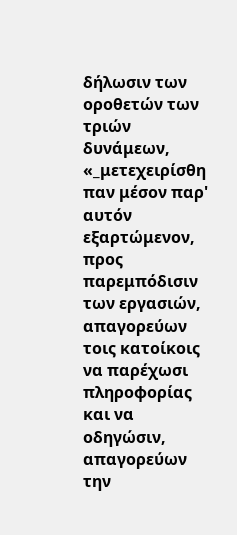δήλωσιν των οροθετών των τριών δυνάμεων, «_μετεχειρίσθη παν μέσον παρ' αυτόν εξαρτώμενον, προς παρεμπόδισιν των εργασιών, απαγορεύων τοις κατοίκοις να παρέχωσι πληροφορίας και να οδηγώσιν, απαγορεύων την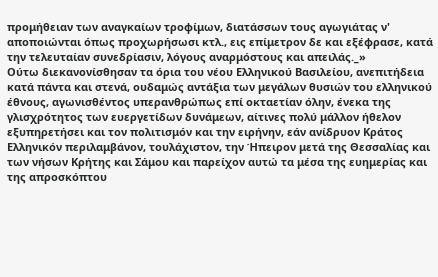προμήθειαν των αναγκαίων τροφίμων, διατάσσων τους αγωγιάτας ν' αποποιώνται όπως προχωρήσωσι κτλ., εις επίμετρον δε και εξέφρασε, κατά την τελευταίαν συνεδρίασιν, λόγους αναρμόστους και απειλάς._»
Ούτω διεκανονίσθησαν τα όρια του νέου Ελληνικού Βασιλείου, ανεπιτήδεια κατά πάντα και στενά, ουδαμώς αντάξια των μεγάλων θυσιών του ελληνικού έθνους, αγωνισθέντος υπερανθρώπως επί οκταετίαν όλην, ένεκα της γλισχρότητος των ευεργετίδων δυνάμεων, αίτινες πολύ μάλλον ήθελον εξυπηρετήσει και τον πολιτισμόν και την ειρήνην, εάν ανίδρυον Κράτος Ελληνικόν περιλαμβάνον, τουλάχιστον, την Ήπειρον μετά της Θεσσαλίας και των νήσων Κρήτης και Σάμου και παρείχον αυτώ τα μέσα της ευημερίας και της απροσκόπτου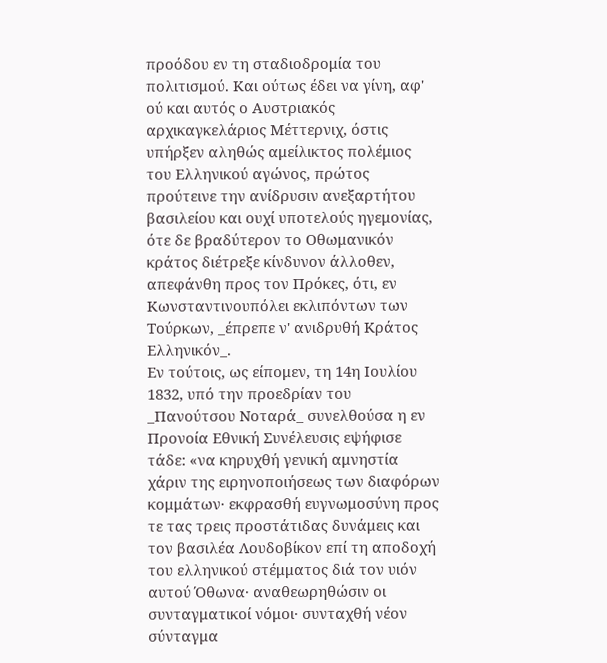προόδου εν τη σταδιοδρομία του πολιτισμού. Και ούτως έδει να γίνη, αφ' ού και αυτός ο Αυστριακός αρχικαγκελάριος Μέττερνιχ, όστις υπήρξεν αληθώς αμείλικτος πολέμιος του Ελληνικού αγώνος, πρώτος προύτεινε την ανίδρυσιν ανεξαρτήτου βασιλείου και ουχί υποτελούς ηγεμονίας, ότε δε βραδύτερον το Οθωμανικόν κράτος διέτρεξε κίνδυνον άλλοθεν, απεφάνθη προς τον Πρόκες, ότι, εν Κωνσταντινουπόλει εκλιπόντων των Τούρκων, _έπρεπε ν' ανιδρυθή Κράτος Ελληνικόν_.
Εν τούτοις, ως είπομεν, τη 14η Ιουλίου 1832, υπό την προεδρίαν του _Πανούτσου Νοταρά_ συνελθούσα η εν Προνοία Εθνική Συνέλευσις εψήφισε τάδε: «να κηρυχθή γενική αμνηστία χάριν της ειρηνοποιήσεως των διαφόρων κομμάτων· εκφρασθή ευγνωμοσύνη προς τε τας τρεις προστάτιδας δυνάμεις και τον βασιλέα Λουδοβίκον επί τη αποδοχή του ελληνικού στέμματος διά τον υιόν αυτού Όθωνα· αναθεωρηθώσιν οι συνταγματικοί νόμοι· συνταχθή νέον σύνταγμα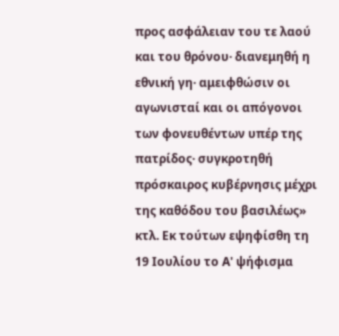προς ασφάλειαν του τε λαού και του θρόνου· διανεμηθή η εθνική γη· αμειφθώσιν οι αγωνισταί και οι απόγονοι των φονευθέντων υπέρ της πατρίδος· συγκροτηθή πρόσκαιρος κυβέρνησις μέχρι της καθόδου του βασιλέως» κτλ. Εκ τούτων εψηφίσθη τη 19 Ιουλίου το Α' ψήφισμα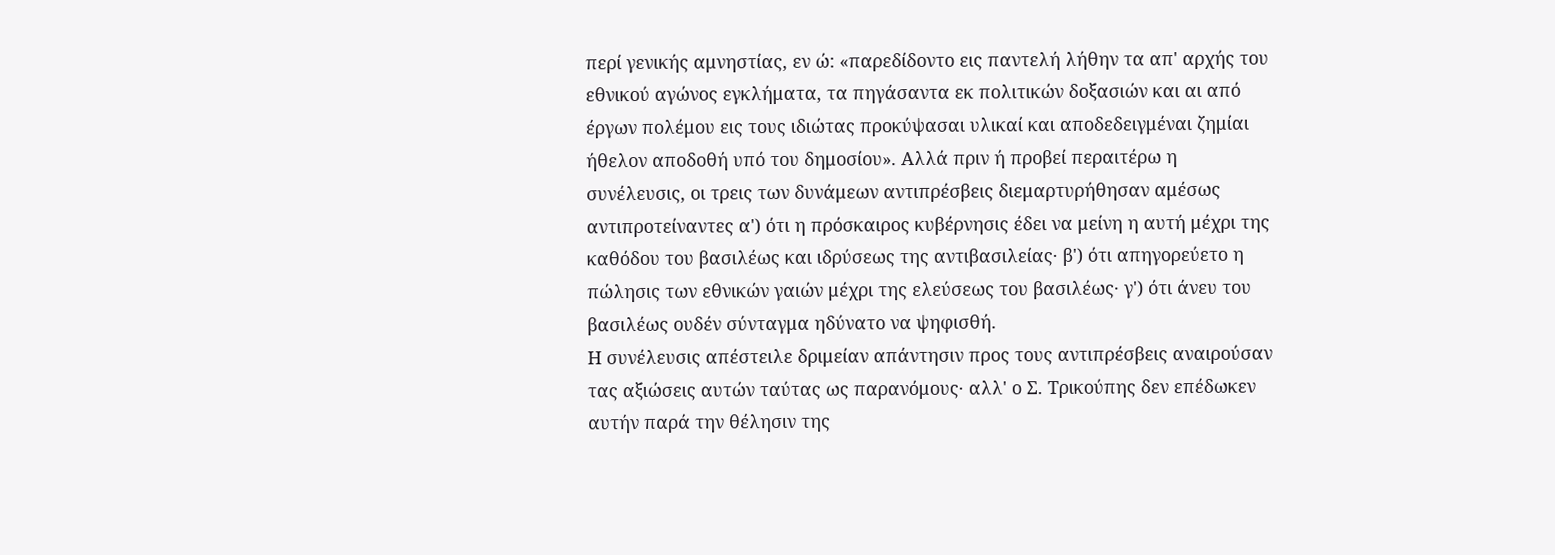περί γενικής αμνηστίας, εν ώ: «παρεδίδοντο εις παντελή λήθην τα απ' αρχής του εθνικού αγώνος εγκλήματα, τα πηγάσαντα εκ πολιτικών δοξασιών και αι από έργων πολέμου εις τους ιδιώτας προκύψασαι υλικαί και αποδεδειγμέναι ζημίαι ήθελον αποδοθή υπό του δημοσίου». Αλλά πριν ή προβεί περαιτέρω η συνέλευσις, οι τρεις των δυνάμεων αντιπρέσβεις διεμαρτυρήθησαν αμέσως αντιπροτείναντες α') ότι η πρόσκαιρος κυβέρνησις έδει να μείνη η αυτή μέχρι της καθόδου του βασιλέως και ιδρύσεως της αντιβασιλείας· β') ότι απηγορεύετο η πώλησις των εθνικών γαιών μέχρι της ελεύσεως του βασιλέως· γ') ότι άνευ του βασιλέως ουδέν σύνταγμα ηδύνατο να ψηφισθή.
Η συνέλευσις απέστειλε δριμείαν απάντησιν προς τους αντιπρέσβεις αναιρούσαν τας αξιώσεις αυτών ταύτας ως παρανόμους· αλλ' ο Σ. Τρικούπης δεν επέδωκεν αυτήν παρά την θέλησιν της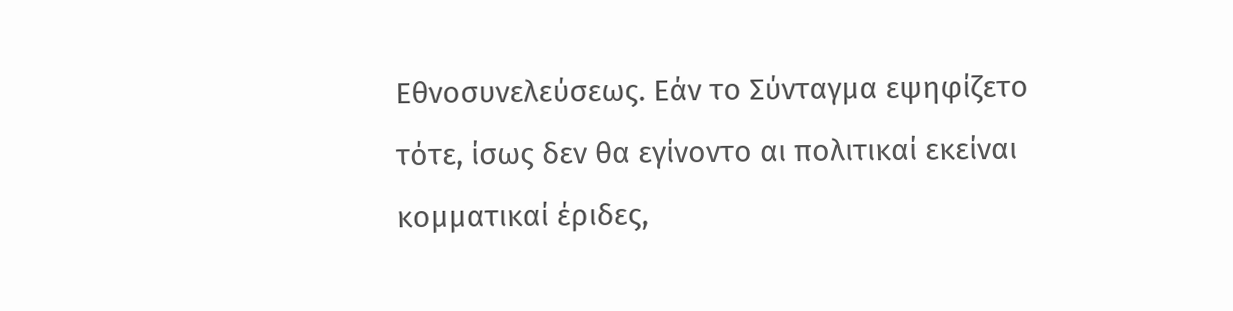Εθνοσυνελεύσεως. Εάν το Σύνταγμα εψηφίζετο τότε, ίσως δεν θα εγίνοντο αι πολιτικαί εκείναι κομματικαί έριδες,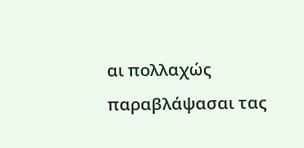αι πολλαχώς παραβλάψασαι τας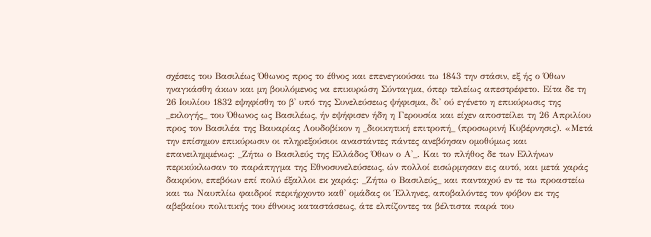σχέσεις του Βασιλέως Όθωνος προς το έθνος και επενεγκούσαι τω 1843 την στάσιν, εξ ής ο Όθων ηναγκάσθη άκων και μη βουλόμενος να επικυρώση Σύνταγμα, όπερ τελείως απεστρέφετο. Είτα δε τη 26 Ιουλίου 1832 εψηφίσθη το β' υπό της Συνελεύσεως ψήφισμα, δι' ού εγένετο η επικύρωσις της _εκλογής_ του Όθωνος ως Βασιλέως, ήν εψήφισεν ήδη η Γερουσία και είχεν αποστείλει τη 26 Απριλίου προς τον Βασιλέα της Βαυαρίας Λουδοβίκον η _διοικητική επιτροπή_ (προσωρινή Κυβέρνησις). «Μετά την επίσημον επικύρωσιν οι πληρεξούσιοι αναστάντες πάντες ανεβόησαν ομοθύμως και επανειλημμένως: _Ζήτω ο Βασιλεύς της Ελλάδος Όθων ο Α'_. Και το πλήθος δε των Ελλήνων περικύκλωσαν το παράπηγμα της Εθνοσυνελεύσεως, ών πολλοί εισώρμησαν εις αυτό, και μετά χαράς δακρύον, επεβόων επί πολύ έξαλλοι εκ χαράς: _Ζήτω ο Βασιλεύς_ και πανταχού εν τε τω προαστείω και τω Ναυπλίω φαιδροί περιήρχοντο καθ' ομάδας οι Έλληνες, αποβαλόντες τον φόβον εκ της αβεβαίου πολιτικής του έθνους καταστάσεως, άτε ελπίζοντες τα βέλτιστα παρά του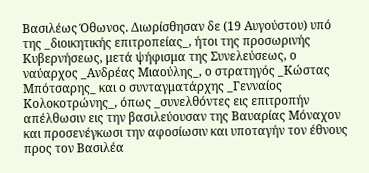Βασιλέως Όθωνος. Διωρίσθησαν δε (19 Αυγούστου) υπό της _διοικητικής επιτροπείας_, ήτοι της προσωρινής Κυβερνήσεως, μετά ψήφισμα της Συνελεύσεως, ο ναύαρχος _Ανδρέας Μιαούλης_, ο στρατηγός _Κώστας Μπότσαρης_ και ο συνταγματάρχης _Γενναίος Κολοκοτρώνης_, όπως _συνελθόντες εις επιτροπήν απέλθωσιν εις την βασιλεύουσαν της Βαυαρίας Μόναχον και προσενέγκωσι την αφοσίωσιν και υποταγήν τον έθνους προς τον Βασιλέα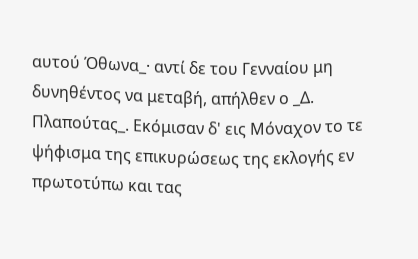αυτού Όθωνα_· αντί δε του Γενναίου μη δυνηθέντος να μεταβή, απήλθεν ο _Δ. Πλαπούτας_. Εκόμισαν δ' εις Μόναχον το τε ψήφισμα της επικυρώσεως της εκλογής εν πρωτοτύπω και τας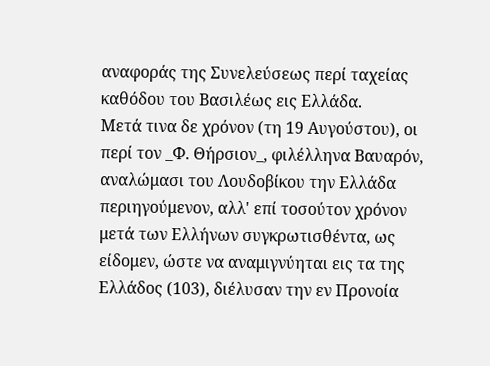αναφοράς της Συνελεύσεως περί ταχείας καθόδου του Βασιλέως εις Ελλάδα.
Μετά τινα δε χρόνον (τη 19 Αυγούστου), οι περί τον _Φ. Θήρσιον_, φιλέλληνα Βαυαρόν, αναλώμασι του Λουδοβίκου την Ελλάδα περιηγούμενον, αλλ' επί τοσούτον χρόνον μετά των Ελλήνων συγκρωτισθέντα, ως είδομεν, ώστε να αναμιγνύηται εις τα της Ελλάδος (103), διέλυσαν την εν Προνοία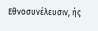Εθνοσυνέλευσιν, ής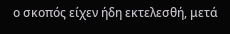ο σκοπός είχεν ήδη εκτελεσθή, μετά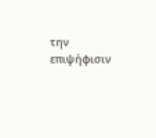την επιψήφισιν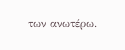των ανωτέρω.